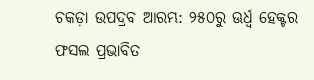ଚକଡ଼ା ଉପଦ୍ରବ ଆରମ୍ଭ: ୨୫୦ରୁ ଊର୍ଧ୍ବ ହେକ୍ଟର ଫସଲ ପ୍ରଭାବିତ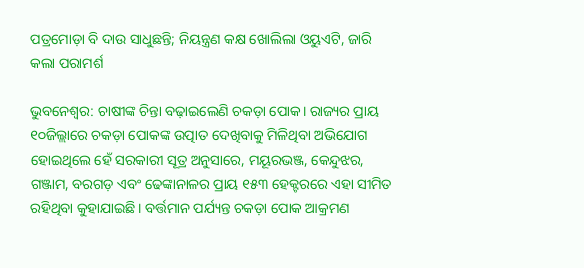ପତ୍ରମୋଡ଼ା ବି ଦାଉ ସାଧୁଛନ୍ତି; ନିୟନ୍ତ୍ରଣ କକ୍ଷ ଖୋଲିଲା ଓୟୁଏଟି, ଜାରି କଲା ପରାମର୍ଶ

ଭୁବନେଶ୍ବର: ଚାଷୀଙ୍କ ଚିନ୍ତା ବଢ଼ାଇଲେଣି ଚକଡ଼ା ପୋକ। ରାଜ୍ୟର ପ୍ରାୟ ୧୦ଜିଲ୍ଲା‌ରେ ଚକଡ଼ା ପୋକଙ୍କ ଉତ୍ପାତ ଦେଖିବାକୁ ମିଳିଥିବା ଅଭିଯୋଗ ହୋଇଥିଲେ ହେଁ ସରକାରୀ ସୂତ୍ର ଅନୁସାରେ, ମୟୂରଭଞ୍ଜ, କେନ୍ଦୁଝର, ଗଞ୍ଜାମ, ବରଗଡ଼ ଏବଂ ଢେଙ୍କାନାଳର ପ୍ରାୟ ୧୫୩ ହେକ୍ଟରରେ ଏହା ସୀମିତ ରହିଥିବା କୁହାଯାଇଛି। ବର୍ତ୍ତମାନ ପର୍ଯ୍ୟନ୍ତ ଚକଡ଼ା ପୋକ ଆକ୍ରମଣ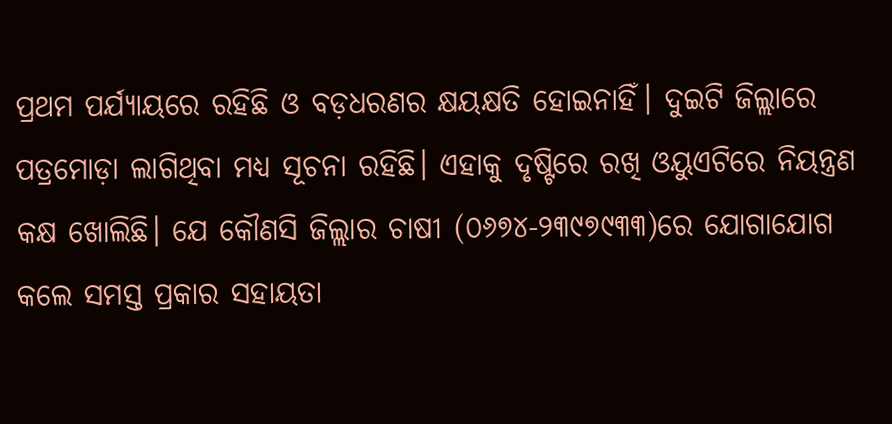ପ୍ରଥମ ପର୍ଯ୍ୟାୟରେ ରହିଛି ଓ ବଡ଼ଧରଣର କ୍ଷୟକ୍ଷତି ହୋଇନାହିଁ। ଦୁଇଟି ଜିଲ୍ଲାରେ ପତ୍ରମୋଡ଼ା ଲାଗିଥିବା ମଧ୍ୟ ସୂଚନା ରହିଛି। ଏହାକୁ ଦୃଷ୍ଟିରେ ରଖି ଓୟୁଏଟିରେ ନିୟନ୍ତ୍ରଣ କକ୍ଷ ଖୋଲିଛି। ଯେ କୌଣସି ଜିଲ୍ଲାର ଚାଷୀ (୦୬୭୪-୨୩୯୭୯୩୩)ରେ ଯୋଗାଯୋଗ କଲେ ସମସ୍ତ ପ୍ରକାର ସହାୟତା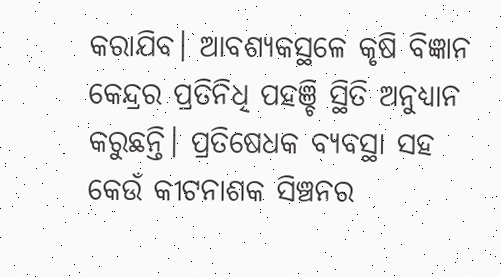କରାଯିବ। ଆବଶ୍ୟକସ୍ଥଳେ କୃଷି ବିଜ୍ଞାନ କେନ୍ଦ୍ରର ପ୍ରତିନିଧି ପହଞ୍ଚି ସ୍ଥିତି ଅନୁଧ୍ୟାନ କରୁଛନ୍ତି। ପ୍ରତିଷେଧକ ବ୍ୟବସ୍ଥା ସହ କେଉଁ କୀଟନାଶକ ସିଞ୍ଚନର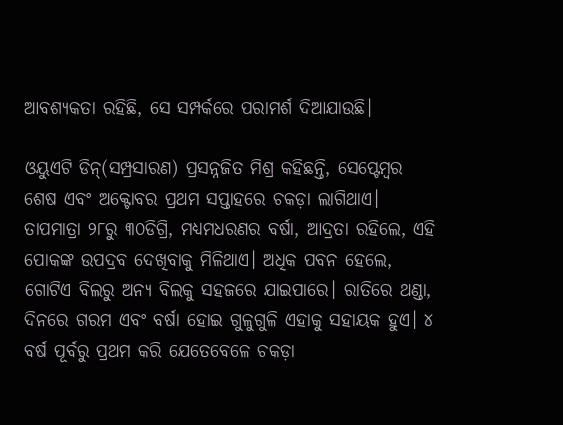ଆବଶ୍ୟକତା ରହିଛି, ସେ ସମ୍ପର୍କରେ ପରାମର୍ଶ ଦିଆଯାଉଛି।

ଓୟୁଏଟି ଡିନ୍‌(ସମ୍ପ୍ରସାରଣ) ପ୍ରସନ୍ନଜିତ ମିଶ୍ର କହିଛନ୍ତି, ସେପ୍ଟେମ୍ବର ଶେଷ ଏବଂ ଅକ୍ଟୋବର ପ୍ରଥମ ସପ୍ତାହରେ ଚକଡ଼ା ଲାଗିଥାଏ। ତାପମାତ୍ରା ୨୮ରୁ ୩୦ଡିଗ୍ରି, ମଧ୍ୟମଧରଣର ବର୍ଷା, ଆଦ୍ରତା ରହିଲେ, ଏହି ପୋକଙ୍କ ଉପଦ୍ରବ ଦେଖିବାକୁ ମିଳିଥାଏ। ଅଧିକ ପବନ ହେଲେ, ଗୋଟିଏ ବିଲରୁ ଅନ୍ୟ ବିଲକୁ ସହଜରେ ଯାଇପାରେ। ରାତିରେ ଥଣ୍ଡା, ଦିନରେ ଗରମ ଏବଂ ବର୍ଷା ହୋଇ ଗୁଳୁଗୁଳି ଏହାକୁ ସହାୟକ ହୁଏ। ୪ ବର୍ଷ ପୂର୍ବରୁ ପ୍ରଥମ କରି ଯେତେବେଳେ ଚକଡ଼ା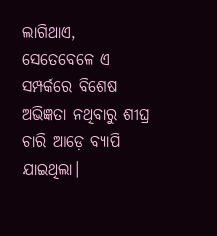ଲାଗିଥାଏ, ସେତେବେଳେ ଏ ସମ୍ପର୍କରେ ବିଶେଷ ଅଭିଜ୍ଞତା ନଥିବାରୁ ଶୀଘ୍ର ଚାରି ଆଡ଼େ ବ୍ୟାପି ଯାଇଥିଲା।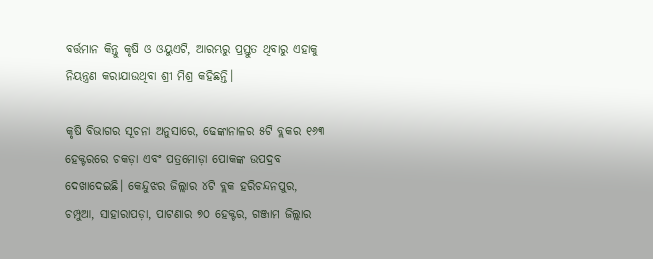ବର୍ତ୍ତମାନ କିନ୍ତୁ କୃଷି ଓ ଓୟୁଏଟି, ଆରମ୍ଭରୁ ପ୍ରସ୍ତୁତ ଥିବାରୁ ଏହାକୁ ନିୟନ୍ତ୍ରଣ କରାଯାଉଥିବା ଶ୍ରୀ ମିଶ୍ର କହିଛନ୍ତି।

କୃଷି ବିଭାଗର ସୂଚନା ଅନୁସାରେ, ଢେଙ୍କାନାଳର ୫ଟି ବ୍ଲକର ୧୬୩ ହେକ୍ଟରରେ ଚକଡ଼ା ଏବଂ ପତ୍ରମୋଡ଼ା ପୋକଙ୍କ ଉପଦ୍ରବ ଦେଖାଦେଇଛି। କେନ୍ଦୁଝର ଜିଲ୍ଲାର ୪ଟି ବ୍ଲକ ହରିଚନ୍ଦନପୁର, ଚମ୍ପୁଆ, ସାହାରାପଡ଼ା, ପାଟଣାର ୭୦ ହେକ୍ଟର, ଗଞ୍ଜାମ ଜିଲ୍ଲାର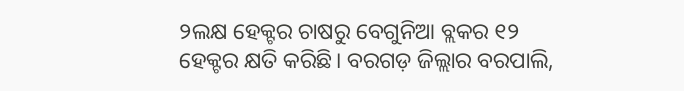୨ଲକ୍ଷ ହେକ୍ଟର ଚାଷରୁ ବେଗୁନିଆ ବ୍ଲକର ୧୨ ହେକ୍ଟର କ୍ଷତି କରିଛି। ବରଗଡ଼ ଜିଲ୍ଲାର ବରପାଲି,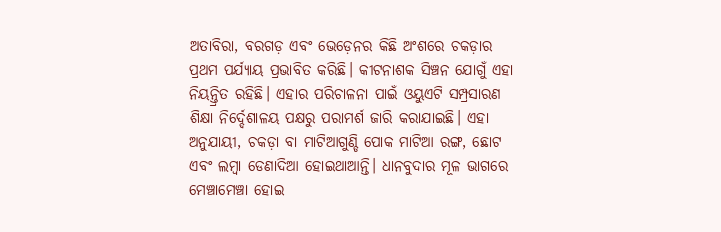ଅତାବିରା, ବରଗଡ଼ ଏବଂ ଭେଡ଼େନର କିଛି ଅଂଶରେ ଚକଡ଼ାର ପ୍ରଥମ ପର୍ଯ୍ୟାୟ ପ୍ରଭାବିତ କରିଛି। କୀଟନାଶକ ସିଞ୍ଚନ ଯୋଗୁଁ ଏହା ନିୟନ୍ତ୍ରିତ ରହିଛି। ଏହାର ପରିଚାଳନା ପାଇଁ ଓୟୁଏଟି ସମ୍ପ୍ରସାରଣ ଶିକ୍ଷା ନିର୍ଦ୍ଦେଶାଳୟ ପକ୍ଷରୁ ପରାମର୍ଶ ଜାରି କରାଯାଇଛି। ଏହା ଅନୁଯାୟୀ, ଚକଡ଼ା ବା ମାଟିଆଗୁଣ୍ଡି ପୋକ ମାଟିଆ ରଙ୍ଗ, ଛୋଟ ଏବଂ ଲମ୍ବା ଡେଣାଦିଆ ହୋଇଥାଆନ୍ତି। ଧାନବୁଦାର ମୂଳ ଭାଗରେ ମେଞ୍ଚାମେଞ୍ଚା ହୋଇ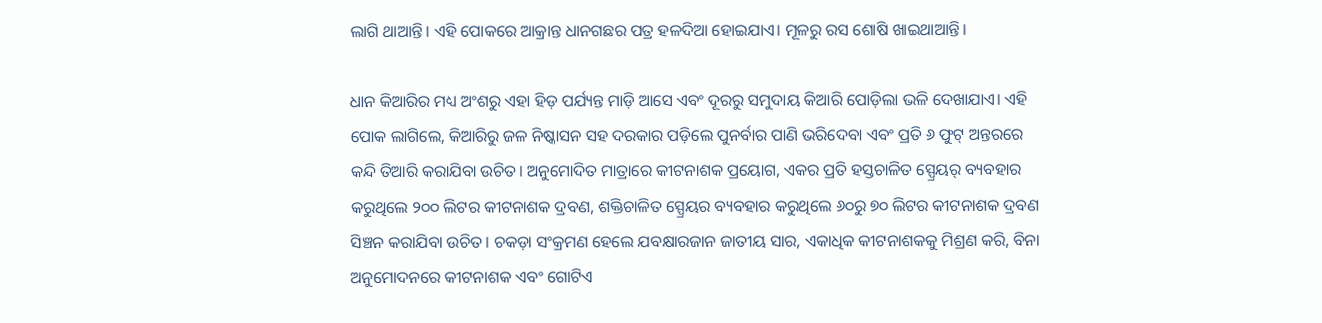ଲାଗି ଥାଆନ୍ତି। ଏହି ପୋକରେ ଆକ୍ରାନ୍ତ ଧାନଗଛର ପତ୍ର ହଳଦିଆ ହୋଇଯାଏ। ମୂଳରୁ ରସ ଶୋଷି ଖାଇଥାଆନ୍ତି।

ଧାନ କିଆରିର ମଧ୍ୟ ଅଂଶରୁ ଏହା ହିଡ଼ ପର୍ଯ୍ୟନ୍ତ ମାଡ଼ି ଆସେ ଏବଂ ଦୂରରୁ ସମୁଦାୟ କିଆରି ପୋଡ଼ିଲା ଭଳି ଦେଖାଯାଏ। ଏହି ପୋକ ଲାଗିଲେ, କିଆରିରୁ ଜଳ ନିଷ୍କାସନ ସହ ଦରକାର ପଡ଼ିଲେ ପୁନର୍ବାର ପାଣି ଭରିଦେବା ଏବଂ ପ୍ରତି ୬ ଫୁଟ୍‌ ଅନ୍ତରରେ କନ୍ଦି ତିଆରି କରାଯିବା ଉଚିତ। ଅନୁମୋଦିତ ମାତ୍ରାରେ କୀଟନାଶକ ପ୍ରୟୋଗ, ଏକର ପ୍ରତି ହସ୍ତଚାଳିତ ସ୍ପ୍ରେୟର୍‌ ବ୍ୟବହାର କରୁଥିଲେ ୨୦୦ ଲିଟର କୀଟନାଶକ ଦ୍ରବଣ, ଶକ୍ତିଚାଳିତ ସ୍ପ୍ରେୟର ବ୍ୟବହାର କରୁଥିଲେ ୬୦ରୁ ୭୦ ଲିଟର କୀଟନାଶକ ଦ୍ରବଣ ସିଞ୍ଚନ କରାଯିବା ଉଚିତ। ଚକଡ଼ା ସଂକ୍ରମଣ ହେଲେ ଯବକ୍ଷାରଜାନ ଜାତୀୟ ସାର, ଏକାଧିକ କୀଟନାଶକକୁ ମିଶ୍ରଣ କରି, ବିନା ଅନୁମୋଦନରେ କୀଟନାଶକ ଏବଂ ଗୋଟିଏ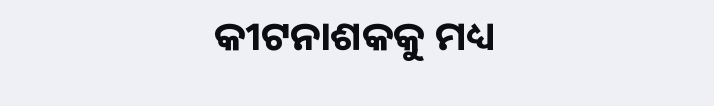କୀଟନାଶକକୁ ମଧ୍ୟ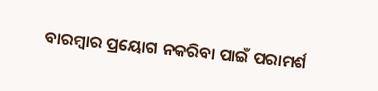ବାରମ୍ବାର ପ୍ରୟୋଗ ନକରିବା ପାଇଁ ପରାମର୍ଶ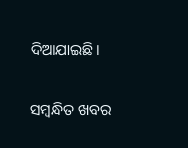ଦିଆଯାଇଛି।

ସମ୍ବନ୍ଧିତ ଖବର